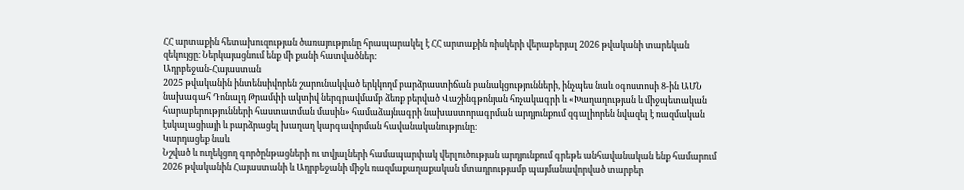ՀՀ արտաքին հետախուզության ծառայությունը հրապարակել է ՀՀ արտաքին ռիսկերի վերաբերյալ 2026 թվականի տարեկան զեկույցը։ Ներկայացնում ենք մի քանի հատվածներ:
Ադրբեջան-Հայաստան
2025 թվականին ինտենսիվորեն շարունակված երկկողմ բարձրաստիճան բանակցությունների, ինչպես նաև օգոստոսի 8-ին ԱՄՆ նախագահ Դոնալդ Թրամփի ակտիվ ներգրավմամբ ձեռք բերված Վաշինգթոնյան հռչակագրի և «Խաղաղության և միջպետական հարաբերությունների հաստատման մասին» համաձայնագրի նախաստորագրման արդյունքում զգալիորեն նվազել է ռազմական էսկալացիայի և բարձրացել խաղաղ կարգավորման հավանականությունը։
Կարդացեք նաև
Նշված և ուղեկցող գործընթացների ու տվյալների համապարփակ վերլուծության արդյունքում գրեթե անհավանական ենք համարում 2026 թվականին Հայաստանի և Ադրբեջանի միջև ռազմաքաղաքական մտադրությամբ պայմանավորված տարբեր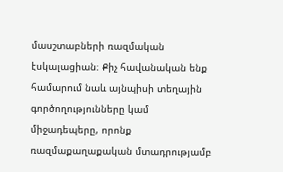մասշտաբների ռազմական էսկալացիան։ Քիչ հավանական ենք համարում նաև այնպիսի տեղային գործողությունները կամ միջադեպերը, որոնք ռազմաքաղաքական մտադրությամբ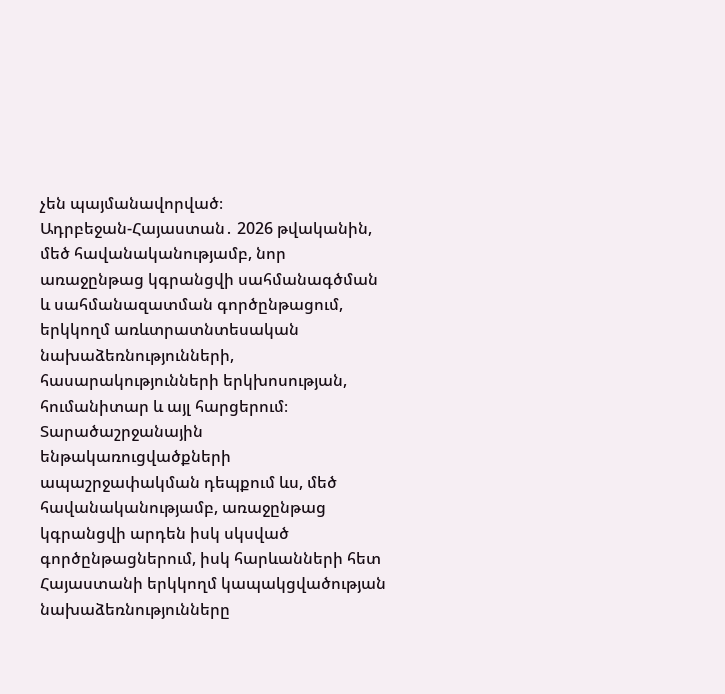չեն պայմանավորված։
Ադրբեջան-Հայաստան․ 2026 թվականին, մեծ հավանականությամբ, նոր առաջընթաց կգրանցվի սահմանագծման և սահմանազատման գործընթացում, երկկողմ առևտրատնտեսական նախաձեռնությունների, հասարակությունների երկխոսության, հումանիտար և այլ հարցերում։
Տարածաշրջանային ենթակառուցվածքների ապաշրջափակման դեպքում ևս, մեծ հավանականությամբ, առաջընթաց կգրանցվի արդեն իսկ սկսված գործընթացներում, իսկ հարևանների հետ Հայաստանի երկկողմ կապակցվածության նախաձեռնությունները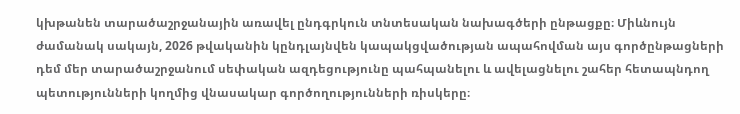կխթանեն տարածաշրջանային առավել ընդգրկուն տնտեսական նախագծերի ընթացքը։ Միևնույն ժամանակ սակայն, 2026 թվականին կընդլայնվեն կապակցվածության ապահովման այս գործընթացների դեմ մեր տարածաշրջանում սեփական ազդեցությունը պահպանելու և ավելացնելու շահեր հետապնդող պետությունների կողմից վնասակար գործողությունների ռիսկերը։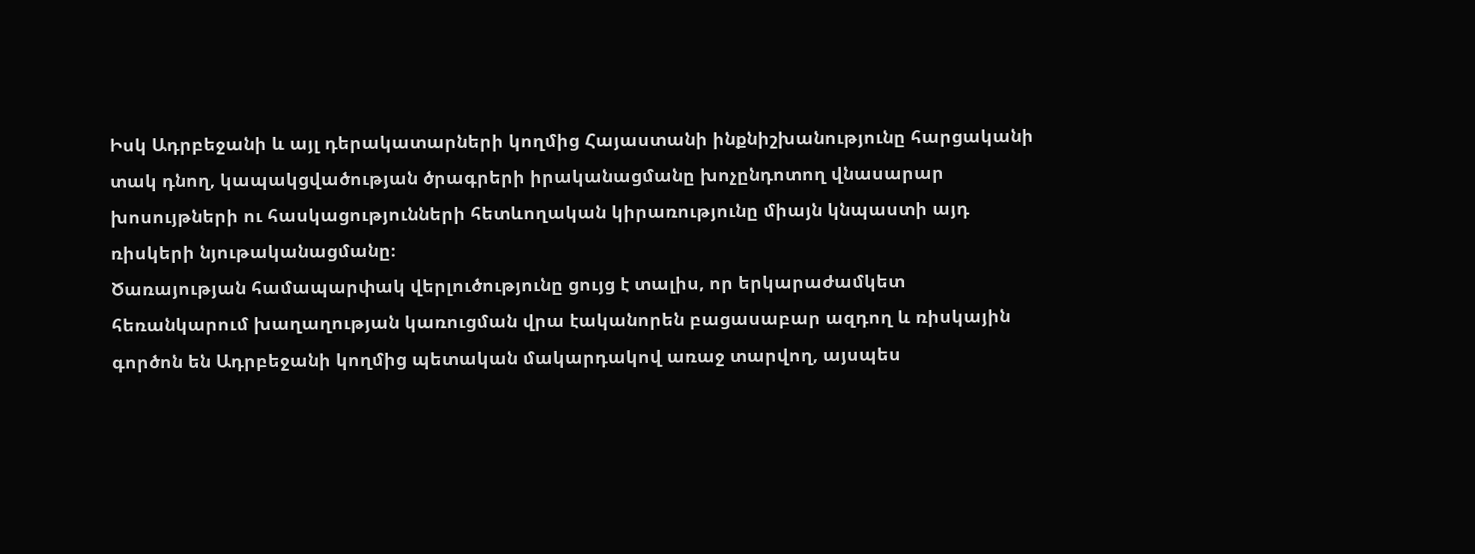Իսկ Ադրբեջանի և այլ դերակատարների կողմից Հայաստանի ինքնիշխանությունը հարցականի տակ դնող, կապակցվածության ծրագրերի իրականացմանը խոչընդոտող վնասարար խոսույթների ու հասկացությունների հետևողական կիրառությունը միայն կնպաստի այդ ռիսկերի նյութականացմանը։
Ծառայության համապարփակ վերլուծությունը ցույց է տալիս, որ երկարաժամկետ հեռանկարում խաղաղության կառուցման վրա էականորեն բացասաբար ազդող և ռիսկային գործոն են Ադրբեջանի կողմից պետական մակարդակով առաջ տարվող, այսպես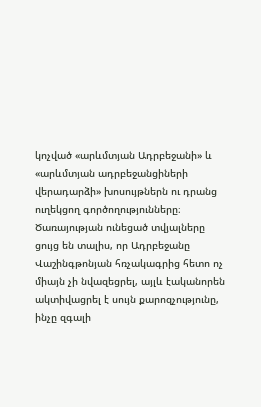կոչված «արևմտյան Ադրբեջանի» և «արևմտյան ադրբեջանցիների վերադարձի» խոսույթներն ու դրանց ուղեկցող գործողությունները։
Ծառայության ունեցած տվյալները ցույց են տալիս, որ Ադրբեջանը Վաշինգթոնյան հռչակագրից հետո ոչ միայն չի նվազեցրել, այլև էականորեն ակտիվացրել է սույն քարոզչությունը, ինչը զգալի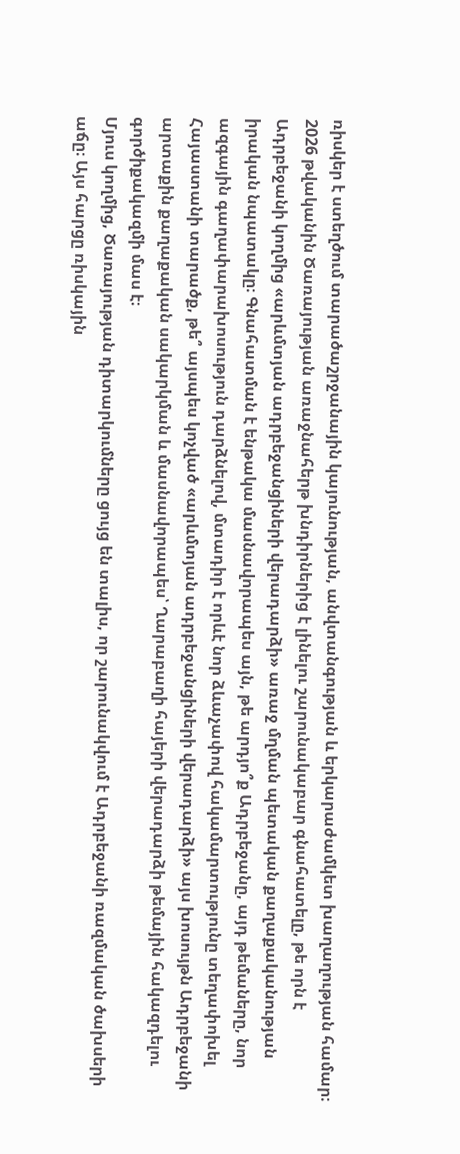ռիսկեր է ստեղծում տարածաշրջանային կայունության, անվտանգության և երկարաժամկետ խաղաղության համար։
2026 թվականին Ծառայության առաջնահերթ խնդիրներից է լինելու շարունակաբար գնահատելը, թե որն է Ադրբեջանի կողմից «արևմտյան ադրբեջանցիների վերադարձի» առաջ մղման պետական քաղաքականության իրական նպատակը։ Գնահատման է ենթակա մասնավորապես այն, թե արդյո՞ք Ադրբեջանը, այդ թեմաները, նոր ազգային գաղափարախոսություն դարձնելով, մտադիր է որևէ նոր ձևաչափով հակամարտությունը տեղափոխել Հայաստանի տարածք, թե՞ այսպես կոչված «արևմտյան ադրբեջանցիների վերադարձի» այս խոսույթն Ադրբեջանի արտաքին քաղաքական սակարկման և մասնավորապես՝ Ղարաբաղի հայերի վերադարձի թեմային հակազդելու գործիքակազմի մաս է։
Մյուս կողմից, Ծառայության դիտարկումները ցույց են տալիս, որ շարունակվում է Ադրբեջանի ռազմական ծախսերի աճը։ Այս հարցը ռիսկային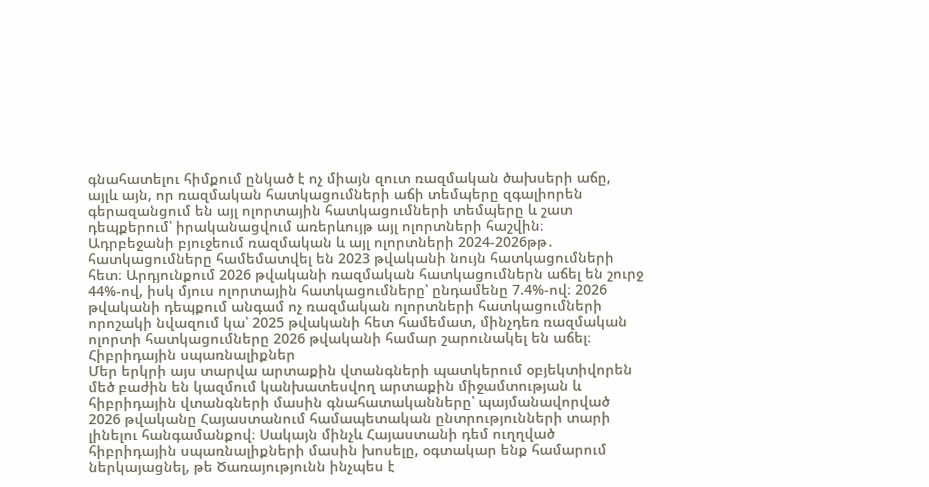գնահատելու հիմքում ընկած է ոչ միայն զուտ ռազմական ծախսերի աճը, այլև այն, որ ռազմական հատկացումների աճի տեմպերը զգալիորեն գերազանցում են այլ ոլորտային հատկացումների տեմպերը և շատ դեպքերում՝ իրականացվում առերևույթ այլ ոլորտների հաշվին։
Ադրբեջանի բյուջեում ռազմական և այլ ոլորտների 2024-2026թթ․ հատկացումները համեմատվել են 2023 թվականի նույն հատկացումների հետ։ Արդյունքում 2026 թվականի ռազմական հատկացումներն աճել են շուրջ 44%-ով, իսկ մյուս ոլորտային հատկացումները՝ ընդամենը 7.4%-ով։ 2026 թվականի դեպքում անգամ ոչ ռազմական ոլորտների հատկացումների որոշակի նվազում կա՝ 2025 թվականի հետ համեմատ, մինչդեռ ռազմական ոլորտի հատկացումները 2026 թվականի համար շարունակել են աճել։
Հիբրիդային սպառնալիքներ
Մեր երկրի այս տարվա արտաքին վտանգների պատկերում օբյեկտիվորեն մեծ բաժին են կազմում կանխատեսվող արտաքին միջամտության և հիբրիդային վտանգների մասին գնահատականները՝ պայմանավորված 2026 թվականը Հայաստանում համապետական ընտրությունների տարի լինելու հանգամանքով։ Սակայն մինչև Հայաստանի դեմ ուղղված հիբրիդային սպառնալիքների մասին խոսելը, օգտակար ենք համարում ներկայացնել, թե Ծառայությունն ինչպես է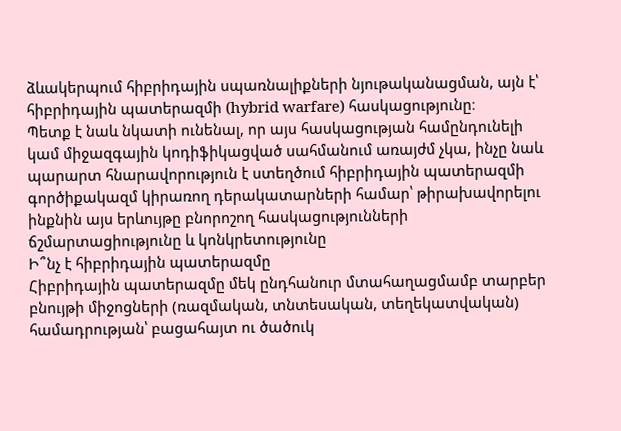ձևակերպում հիբրիդային սպառնալիքների նյութականացման, այն է՝ հիբրիդային պատերազմի (hybrid warfare) հասկացությունը։
Պետք է նաև նկատի ունենալ, որ այս հասկացության համընդունելի կամ միջազգային կոդիֆիկացված սահմանում առայժմ չկա, ինչը նաև պարարտ հնարավորություն է ստեղծում հիբրիդային պատերազմի գործիքակազմ կիրառող դերակատարների համար՝ թիրախավորելու ինքնին այս երևույթը բնորոշող հասկացությունների ճշմարտացիությունը և կոնկրետությունը
Ի՞նչ է հիբրիդային պատերազմը
Հիբրիդային պատերազմը մեկ ընդհանուր մտահաղացմամբ տարբեր բնույթի միջոցների (ռազմական, տնտեսական, տեղեկատվական) համադրության՝ բացահայտ ու ծածուկ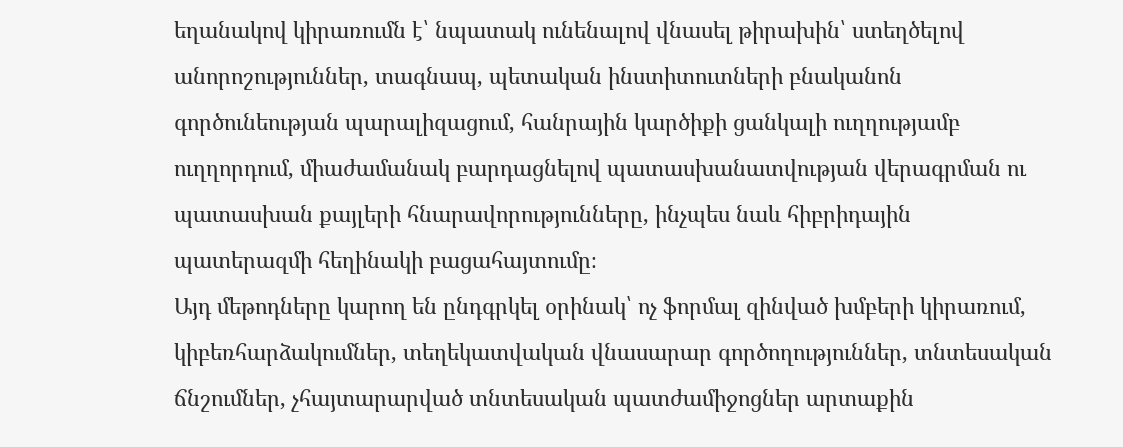եղանակով կիրառումն է՝ նպատակ ունենալով վնասել թիրախին՝ ստեղծելով անորոշություններ, տագնապ, պետական ինստիտուտների բնականոն գործունեության պարալիզացում, հանրային կարծիքի ցանկալի ուղղությամբ ուղղորդում, միաժամանակ բարդացնելով պատասխանատվության վերագրման ու պատասխան քայլերի հնարավորությունները, ինչպես նաև հիբրիդային պատերազմի հեղինակի բացահայտումը։
Այդ մեթոդները կարող են ընդգրկել օրինակ՝ ոչ ֆորմալ զինված խմբերի կիրառում, կիբեռհարձակումներ, տեղեկատվական վնասարար գործողություններ, տնտեսական ճնշումներ, չհայտարարված տնտեսական պատժամիջոցներ արտաքին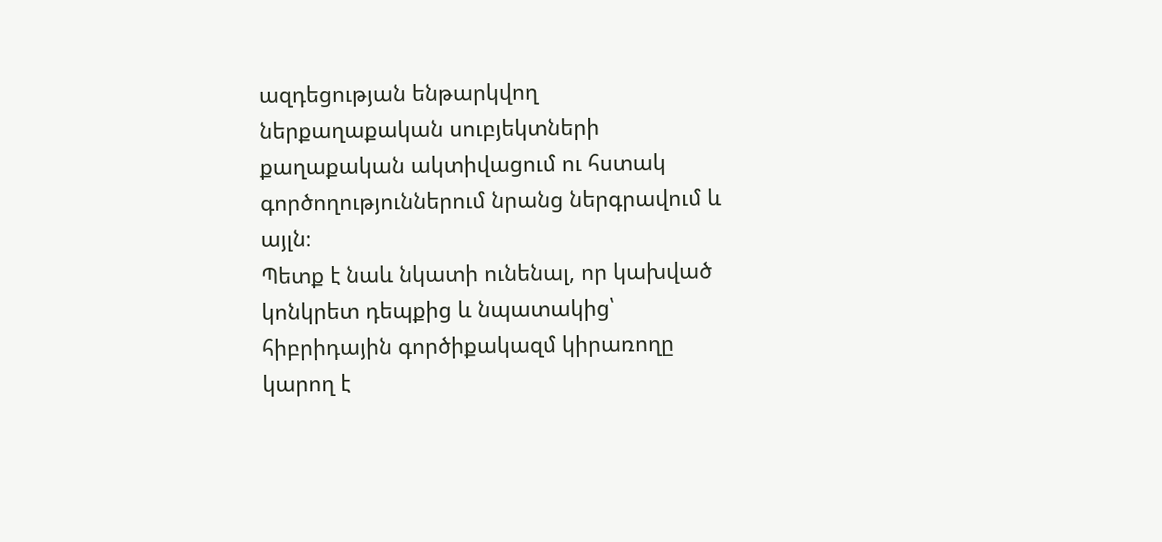ազդեցության ենթարկվող ներքաղաքական սուբյեկտների քաղաքական ակտիվացում ու հստակ գործողություններում նրանց ներգրավում և այլն։
Պետք է նաև նկատի ունենալ, որ կախված կոնկրետ դեպքից և նպատակից՝ հիբրիդային գործիքակազմ կիրառողը կարող է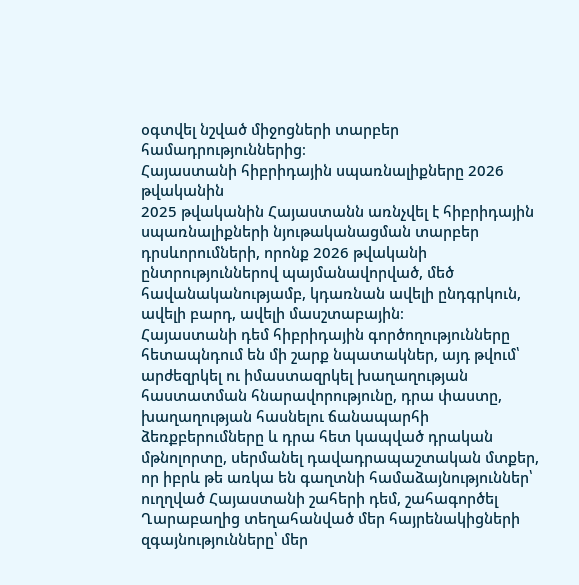օգտվել նշված միջոցների տարբեր համադրություններից։
Հայաստանի հիբրիդային սպառնալիքները 2026 թվականին
2025 թվականին Հայաստանն առնչվել է հիբրիդային սպառնալիքների նյութականացման տարբեր դրսևորումների, որոնք 2026 թվականի ընտրություններով պայմանավորված, մեծ հավանականությամբ, կդառնան ավելի ընդգրկուն, ավելի բարդ, ավելի մասշտաբային։
Հայաստանի դեմ հիբրիդային գործողությունները հետապնդում են մի շարք նպատակներ, այդ թվում՝ արժեզրկել ու իմաստազրկել խաղաղության հաստատման հնարավորությունը, դրա փաստը, խաղաղության հասնելու ճանապարհի ձեռքբերումները և դրա հետ կապված դրական մթնոլորտը, սերմանել դավադրապաշտական մտքեր, որ իբրև թե առկա են գաղտնի համաձայնություններ՝ ուղղված Հայաստանի շահերի դեմ, շահագործել Ղարաբաղից տեղահանված մեր հայրենակիցների զգայնությունները՝ մեր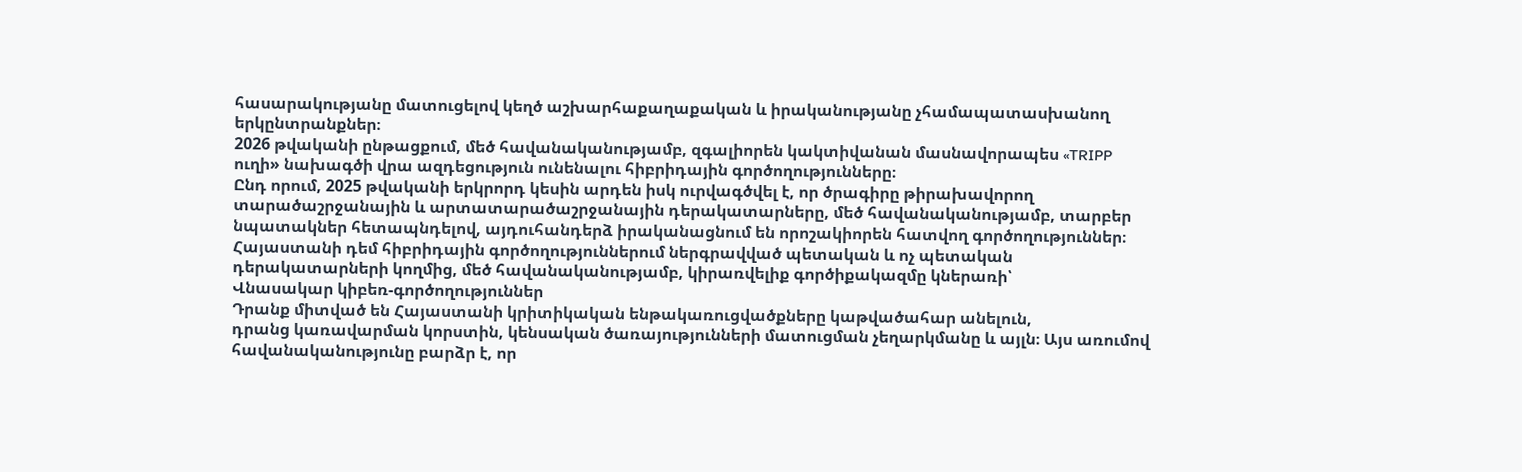հասարակությանը մատուցելով կեղծ աշխարհաքաղաքական և իրականությանը չհամապատասխանող երկընտրանքներ։
2026 թվականի ընթացքում, մեծ հավանականությամբ, զգալիորեն կակտիվանան մասնավորապես «TRIPP ուղի» նախագծի վրա ազդեցություն ունենալու հիբրիդային գործողությունները։
Ընդ որում, 2025 թվականի երկրորդ կեսին արդեն իսկ ուրվագծվել է, որ ծրագիրը թիրախավորող տարածաշրջանային և արտատարածաշրջանային դերակատարները, մեծ հավանականությամբ, տարբեր նպատակներ հետապնդելով, այդուհանդերձ իրականացնում են որոշակիորեն հատվող գործողություններ։
Հայաստանի դեմ հիբրիդային գործողություններում ներգրավված պետական և ոչ պետական դերակատարների կողմից, մեծ հավանականությամբ, կիրառվելիք գործիքակազմը կներառի՝
Վնասակար կիբեռ-գործողություններ
Դրանք միտված են Հայաստանի կրիտիկական ենթակառուցվածքները կաթվածահար անելուն,
դրանց կառավարման կորստին, կենսական ծառայությունների մատուցման չեղարկմանը և այլն։ Այս առումով հավանականությունը բարձր է, որ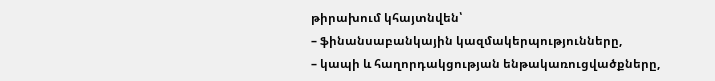թիրախում կհայտնվեն՝
– ֆինանսաբանկային կազմակերպությունները,
– կապի և հաղորդակցության ենթակառուցվածքները,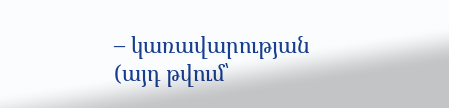– կառավարության (այդ թվում՝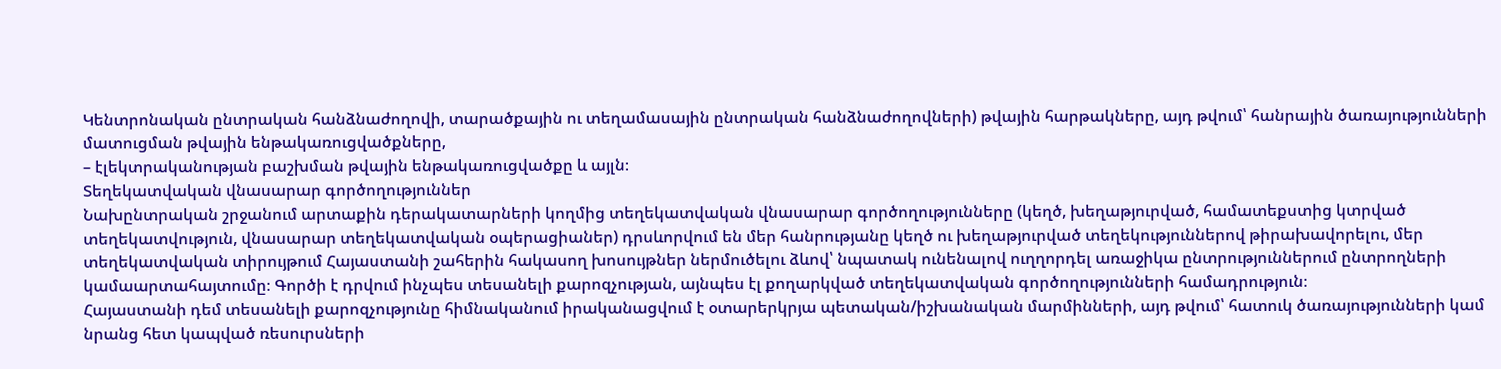Կենտրոնական ընտրական հանձնաժողովի, տարածքային ու տեղամասային ընտրական հանձնաժողովների) թվային հարթակները, այդ թվում՝ հանրային ծառայությունների մատուցման թվային ենթակառուցվածքները,
– էլեկտրականության բաշխման թվային ենթակառուցվածքը և այլն։
Տեղեկատվական վնասարար գործողություններ
Նախընտրական շրջանում արտաքին դերակատարների կողմից տեղեկատվական վնասարար գործողությունները (կեղծ, խեղաթյուրված, համատեքստից կտրված տեղեկատվություն, վնասարար տեղեկատվական օպերացիաներ) դրսևորվում են մեր հանրությանը կեղծ ու խեղաթյուրված տեղեկություններով թիրախավորելու, մեր տեղեկատվական տիրույթում Հայաստանի շահերին հակասող խոսույթներ ներմուծելու ձևով՝ նպատակ ունենալով ուղղորդել առաջիկա ընտրություններում ընտրողների կամաարտահայտումը։ Գործի է դրվում ինչպես տեսանելի քարոզչության, այնպես էլ քողարկված տեղեկատվական գործողությունների համադրություն։
Հայաստանի դեմ տեսանելի քարոզչությունը հիմնականում իրականացվում է օտարերկրյա պետական/իշխանական մարմինների, այդ թվում՝ հատուկ ծառայությունների կամ նրանց հետ կապված ռեսուրսների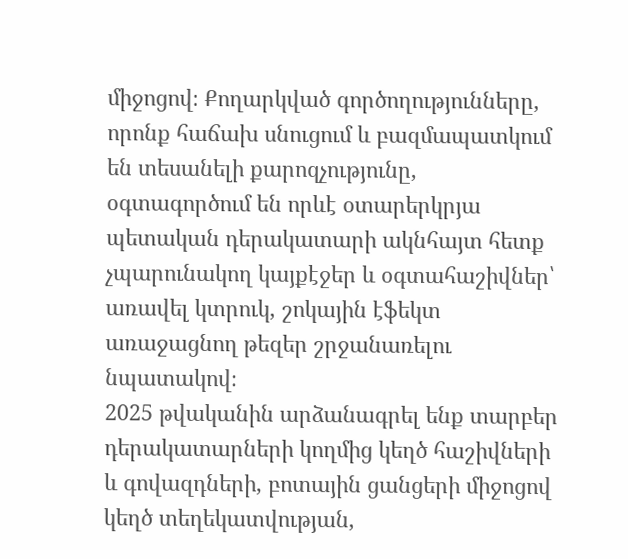միջոցով։ Քողարկված գործողությունները, որոնք հաճախ սնուցում և բազմապատկում են տեսանելի քարոզչությունը, օգտագործում են որևէ օտարերկրյա պետական դերակատարի ակնհայտ հետք չպարունակող կայքէջեր և օգտահաշիվներ՝ առավել կտրուկ, շոկային էֆեկտ առաջացնող թեզեր շրջանառելու նպատակով։
2025 թվականին արձանագրել ենք տարբեր դերակատարների կողմից կեղծ հաշիվների և գովազդների, բոտային ցանցերի միջոցով կեղծ տեղեկատվության,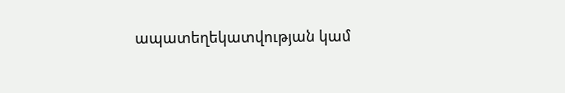ապատեղեկատվության կամ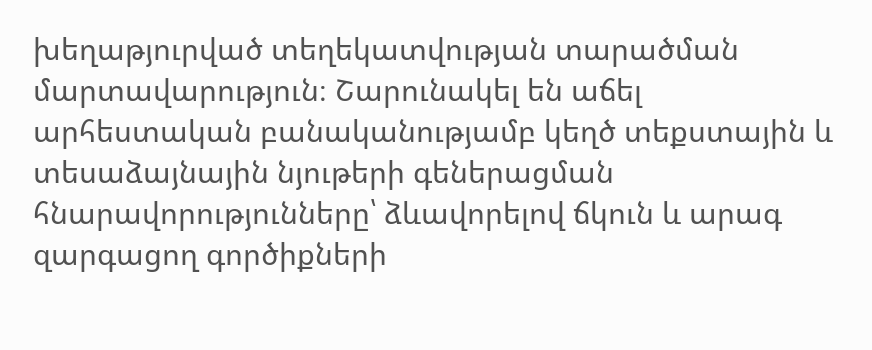խեղաթյուրված տեղեկատվության տարածման մարտավարություն։ Շարունակել են աճել արհեստական բանականությամբ կեղծ տեքստային և տեսաձայնային նյութերի գեներացման հնարավորությունները՝ ձևավորելով ճկուն և արագ զարգացող գործիքների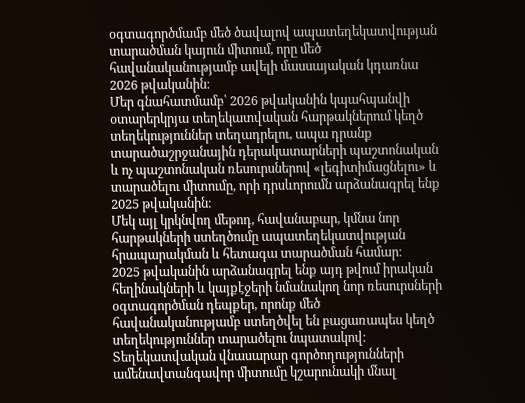օգտագործմամբ մեծ ծավալով ապատեղեկատվության տարածման կայուն միտում, որը մեծ հավանականությամբ ավելի մասսայական կդառնա 2026 թվականին։
Մեր գնահատմամբ՝ 2026 թվականին կպահպանվի օտարերկրյա տեղեկատվական հարթակներում կեղծ տեղեկություններ տեղադրելու, ապա դրանք տարածաշրջանային դերակատարների պաշտոնական և ոչ պաշտոնական ռեսուրսներով «լեգիտիմացնելու» և տարածելու միտումը, որի դրսևորումն արձանագրել ենք 2025 թվականին։
Մեկ այլ կրկնվող մեթոդ, հավանաբար, կմնա նոր հարթակների ստեղծումը ապատեղեկատվության հրապարակման և հետագա տարածման համար։
2025 թվականին արձանագրել ենք այդ թվում իրական հեղինակների և կայքէջերի նմանակող նոր ռեսուրսների օգտագործման դեպքեր, որոնք մեծ հավանականությամբ ստեղծվել են բացառապես կեղծ տեղեկություններ տարածելու նպատակով։
Տեղեկատվական վնասարար գործողությունների ամենավտանգավոր միտումը կշարունակի մնալ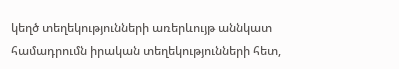կեղծ տեղեկությունների առերևույթ աննկատ համադրումն իրական տեղեկությունների հետ,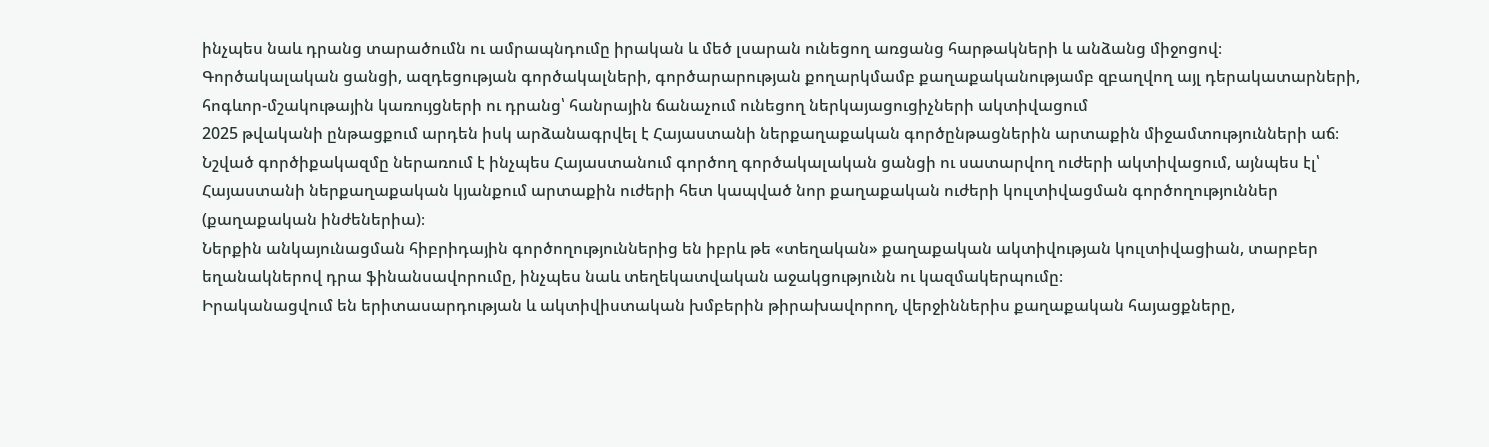ինչպես նաև դրանց տարածումն ու ամրապնդումը իրական և մեծ լսարան ունեցող առցանց հարթակների և անձանց միջոցով։
Գործակալական ցանցի, ազդեցության գործակալների, գործարարության քողարկմամբ քաղաքականությամբ զբաղվող այլ դերակատարների, հոգևոր-մշակութային կառույցների ու դրանց՝ հանրային ճանաչում ունեցող ներկայացուցիչների ակտիվացում
2025 թվականի ընթացքում արդեն իսկ արձանագրվել է Հայաստանի ներքաղաքական գործընթացներին արտաքին միջամտությունների աճ։ Նշված գործիքակազմը ներառում է ինչպես Հայաստանում գործող գործակալական ցանցի ու սատարվող ուժերի ակտիվացում, այնպես էլ՝ Հայաստանի ներքաղաքական կյանքում արտաքին ուժերի հետ կապված նոր քաղաքական ուժերի կուլտիվացման գործողություններ (քաղաքական ինժեներիա)։
Ներքին անկայունացման հիբրիդային գործողություններից են իբրև թե «տեղական» քաղաքական ակտիվության կուլտիվացիան, տարբեր եղանակներով դրա ֆինանսավորումը, ինչպես նաև տեղեկատվական աջակցությունն ու կազմակերպումը։
Իրականացվում են երիտասարդության և ակտիվիստական խմբերին թիրախավորող, վերջիններիս քաղաքական հայացքները,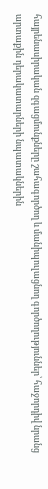հայրենասիրական զգացմունքները շահագործող և մանիպուլացնող գործողություններ՝ հաջորդիվ նրանց արտաքին դերակատարների նպատակներին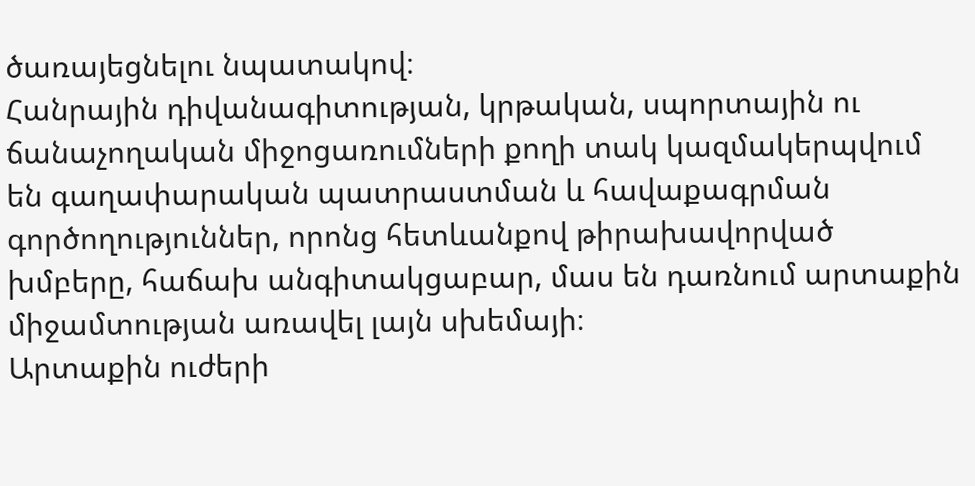ծառայեցնելու նպատակով։
Հանրային դիվանագիտության, կրթական, սպորտային ու ճանաչողական միջոցառումների քողի տակ կազմակերպվում են գաղափարական պատրաստման և հավաքագրման գործողություններ, որոնց հետևանքով թիրախավորված խմբերը, հաճախ անգիտակցաբար, մաս են դառնում արտաքին միջամտության առավել լայն սխեմայի։
Արտաքին ուժերի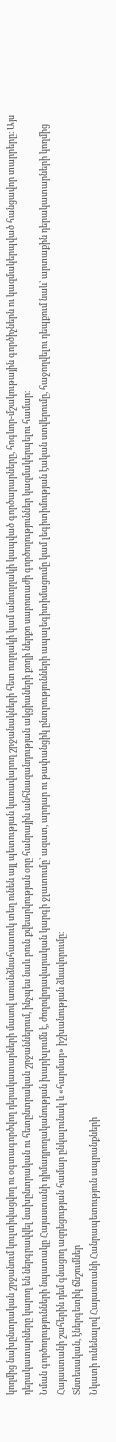կողմից նախընտրական շրջանում կուլտիվացվող ու օգտագործվող դերակատարների մասով առանձնահատուկ տեղ ունեն այլ պետության կառավարող շրջանակների հետ ուղղակի կամ անուղղակի կապված գործարարները, հոգևոր-մշակութային գործիչներն ու կազմակերպված հանցավոր տարրերը։ Այս դերակատարները կարող են ներգրավվել նախընտրական ու հետընտրական շրջաններում, ինչպես նաև բուն քվեարկության օրը հանրային անհնազանդության ակցիաների քողի ներքո սաբոտաժի գործողություններ կազմակերպելու համար։
Նման գործողությունների նպատակը Հայաստանի դիմադրողականության խարխլումն է, ժողովրդավարական կարգի ջլատումը՝ ազատ, արդար ու թափանցիկ ընտրությունների ապալեգիտիմացումը կամ լեգիտիմության էական ստվերումը, հաջողվելու դեպքում նաև՝ արտաքին դերակատարների կողմից Հայաստանի շահերին դեմ գնացող ազդեցության համար ընկալունակ և «հարմար» իշխանության ձևավորումը։
Տնտեսական, էներգետիկ ճնշումներ
Նկատի ունենալով Հայաստանի Հանրապետություն ապրանքների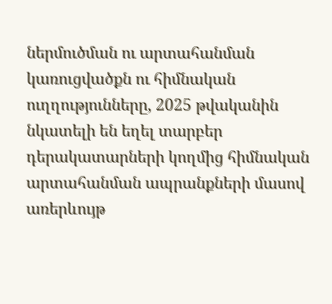ներմուծման ու արտահանման կառուցվածքն ու հիմնական ուղղությունները, 2025 թվականին նկատելի են եղել տարբեր դերակատարների կողմից հիմնական արտահանման ապրանքների մասով առերևույթ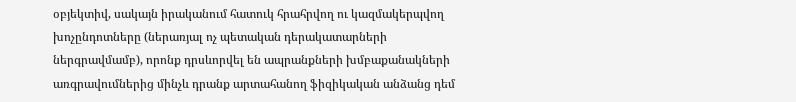օբյեկտիվ, սակայն իրականում հատուկ հրահրվող ու կազմակերպվող խոչընդոտները (ներառյալ ոչ պետական դերակատարների ներգրավմամբ), որոնք դրսևորվել են ապրանքների խմբաքանակների առգրավումներից մինչև դրանք արտահանող ֆիզիկական անձանց դեմ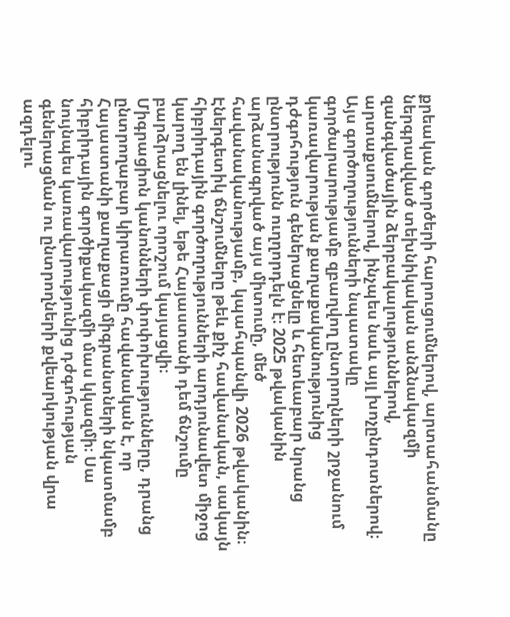քրեական գործերի հարուցումներով, արտահանմանը ներգրավված տեխնիկական անձնակազմի զանգվածային ձերբակալություններով, արտաքսումներով, ինչպես նաև այլ խոչընդոտներով։
Այս գործողությունների նպատակը գործարարությամբ զբաղվող ընտրողների շրջանում կառավարության քաղաքականությունից դժգոհություն գեներացնելը և հետևաբար նրանց ընտրությունն ուղղորդելն է։ 2025 թվականին արձանագրված այս միտումը, մեծ հավանականությամբ, կպահպանվի 2026 թվականին։
Էներգետիկ ճնշումները թեև քիչ հավանական, սակայն հիբրիդային գործողությունների արդյունավետ միջոց կարող են լինել, եթե Հայաստանի դեմ ճնշումը բարձրացնելու որոշում կայացվի։
Միգրացիոն կանոնների փոփոխությունները, դրանց ընտրողաբար կիրառումը հավանական է, որ Հայաստանի քաղաքացի միգրանտների նկատմամբ հիբրիդային գործիքակազմի մաս կկազմի։ Սա նույնպես կառավարությունից դժգոհության գեներացման ու ընտրողների քվեարկության վրա ազդելու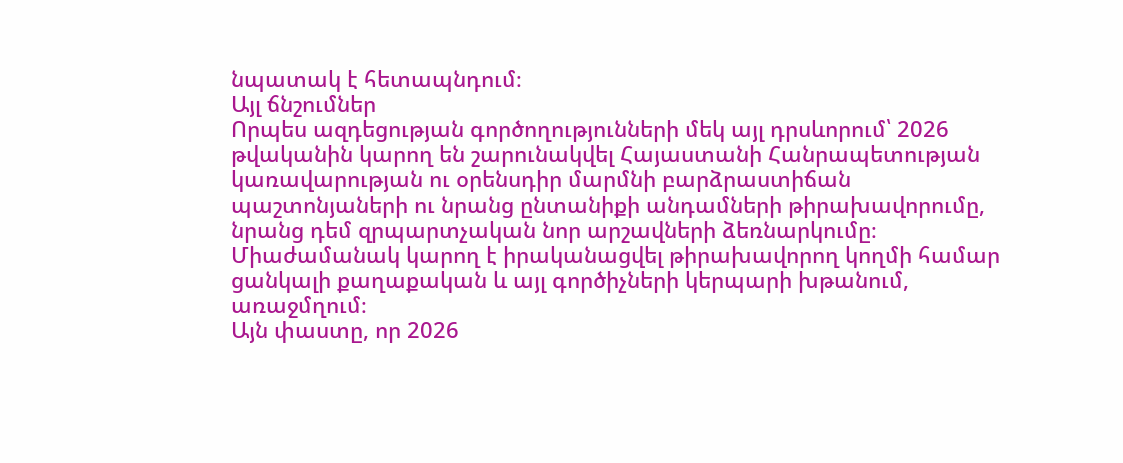նպատակ է հետապնդում։
Այլ ճնշումներ
Որպես ազդեցության գործողությունների մեկ այլ դրսևորում՝ 2026 թվականին կարող են շարունակվել Հայաստանի Հանրապետության կառավարության ու օրենսդիր մարմնի բարձրաստիճան պաշտոնյաների ու նրանց ընտանիքի անդամների թիրախավորումը, նրանց դեմ զրպարտչական նոր արշավների ձեռնարկումը։
Միաժամանակ կարող է իրականացվել թիրախավորող կողմի համար ցանկալի քաղաքական և այլ գործիչների կերպարի խթանում, առաջմղում։
Այն փաստը, որ 2026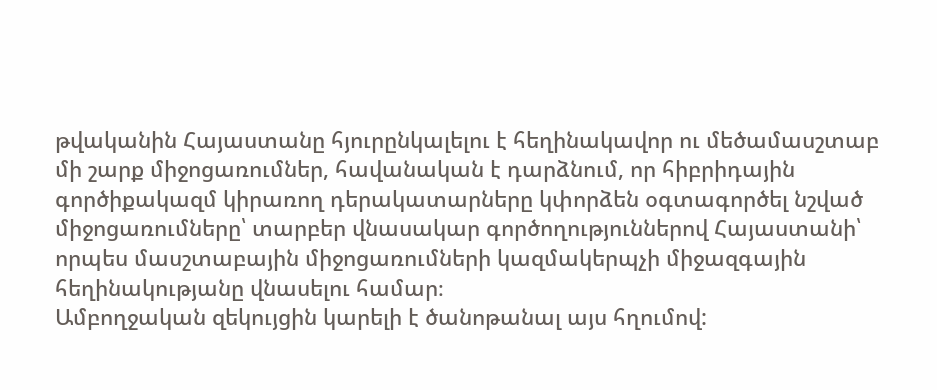թվականին Հայաստանը հյուրընկալելու է հեղինակավոր ու մեծամասշտաբ մի շարք միջոցառումներ, հավանական է դարձնում, որ հիբրիդային գործիքակազմ կիրառող դերակատարները կփորձեն օգտագործել նշված միջոցառումները՝ տարբեր վնասակար գործողություններով Հայաստանի՝ որպես մասշտաբային միջոցառումների կազմակերպչի միջազգային հեղինակությանը վնասելու համար։
Ամբողջական զեկույցին կարելի է ծանոթանալ այս հղումով: